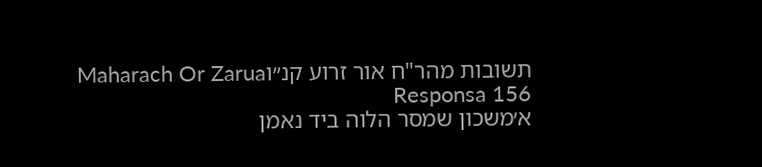תשובות מהר"ח אור זרוע קנ״וMaharach Or Zarua Responsa 156
א׳משכון שמסר הלוה ביד נאמן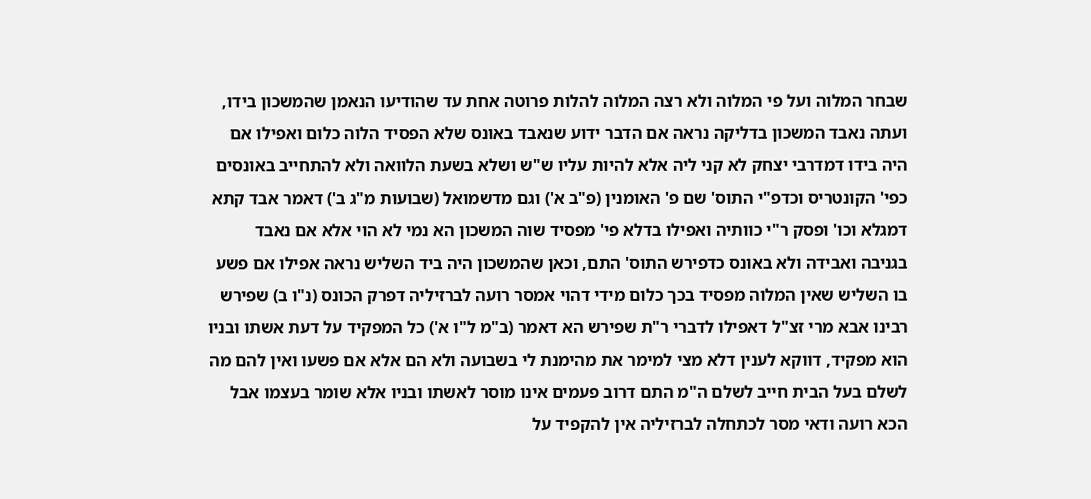שבחר המלוה ועל פי המלוה ולא רצה המלוה להלות פרוטה אחת עד שהודיעו הנאמן שהמשכון בידו, ועתה נאבד המשכון בדליקה נראה אם הדבר ידוע שנאבד באונס שלא הפסיד הלוה כלום ואפילו אם היה בידו דמדרבי יצחק לא קני ליה אלא להיות עליו ש"ש ושלא בשעת הלוואה ולא להתחייב באונסים כפי' הקונטריס וכדפ"י התוס' שם פ' האומנין (פ"ב א') וגם מדשמואל (שבועות מ"ג ב') דאמר אבד קתא דמגלא וכו' ופסק ר"י כוותיה ואפילו בדלא פי' מפסיד שוה המשכון הא נמי לא הוי אלא אם נאבד בגניבה ואבידה ולא באונס כדפירש התוס' התם, וכאן שהמשכון היה ביד השליש נראה אפילו אם פשע בו השליש שאין המלוה מפסיד בכך כלום מידי דהוי אמסר רועה לברזיליה דפרק הכונס (נ"ו ב) שפירש רבינו אבא מרי זצ"ל דאפילו לדברי ר"ת שפירש הא דאמר (ב"מ ל"ו א') כל המפקיד על דעת אשתו ובניו הוא מפקיד, דווקא לענין דלא מצי למימר את מהימנת לי בשבועה ולא הם אלא אם פשעו ואין להם מה לשלם בעל הבית חייב לשלם ה"מ התם דרוב פעמים אינו מוסר לאשתו ובניו אלא שומר בעצמו אבל הכא רועה ודאי מסר לכתחלה לברזיליה אין להקפיד על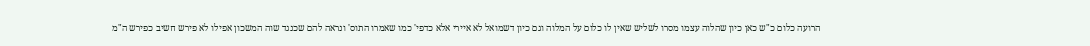הרועה כלום כ"ש כאן כיון שהלוה עצמו מסרו לשליש שאין לו כלום על המלוה וגם כיון דשמואל לא איירי אלא כדפי' כמו שאמרו התוס' ונראה להם שכנגד שוה המשכון אפילו לא פירש חשיב כפירש ה"מ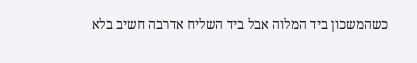כשהמשכון ביד המלוה אבל ביד השליח אדרבה חשיב בלא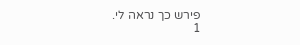פירש כך נראה לי.
1